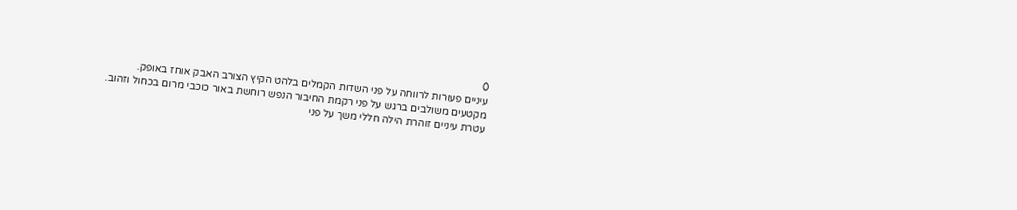0
עיניים פעורות לרווחה על פני השדות הקמלים בלהט הקיץ הצורב האבק אוחז באופק.
מקטעים משולבים ברגש על פני רקמת החיבור הנפש רוחשת באור כוכבי מרום בכחול וזהוב.
עטרת עיניים זוהרת הילה חללי משך על פני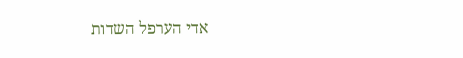אדי הערפל השדות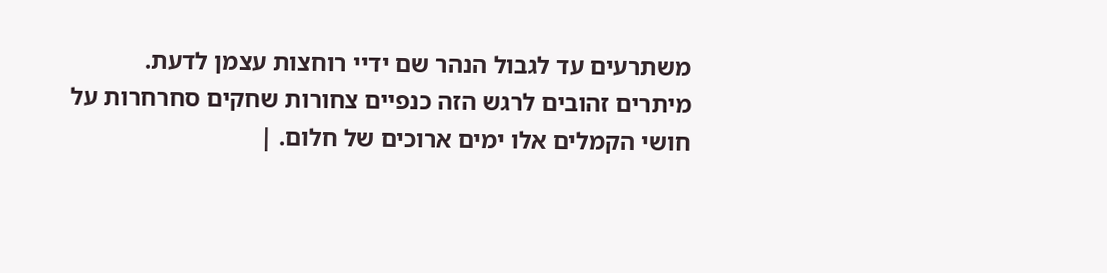משתרעים עד לגבול הנהר שם ידיי רוחצות עצמן לדעת.
מיתרים זהובים לרגש הזה כנפיים צחורות שחקים סחרחרות על חושי הקמלים אלו ימים ארוכים של חלום. |